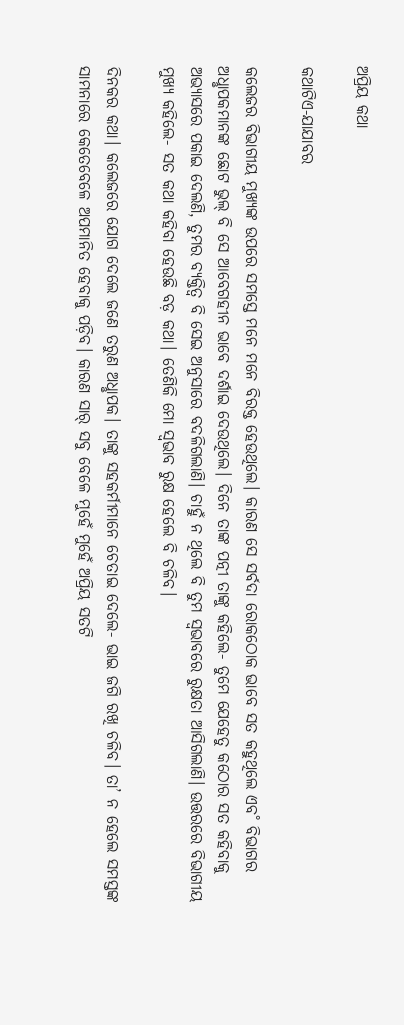ଅପ୍ରିୟ କଥା

କଥାଟିଏ-ଯାଯାବର

କଲେଜର ବିଭାଗୀୟ ମୁଖ୍ୟଙ୍କ ଉପରେ ସମସ୍ତେ ମନେ ମନେ ବିରକ୍ତ ହେଉଥିଲେ। କାରଣ ସେ ସର୍ବଦା ରୋକଠୋକ ଭାବେ ସତ କହୁଥିଲେ ଏବ˚ ବିଭାଗର ଅଧୢାପକମାନଙ୍କ ଛୋଟ ଭୁଲ୍‌ ବି ସେ ଆବେଗହୀନ ଭାବେ ଦର୍ଶାଇ ଦେଉଥିଲେ। ଦିନେ ତାଙ୍କ ପତ୍ନୀ ତାଙ୍କୁ କହିଲେ- ତୁମେ ଯେହେତୁ କଠୋର ସତ କହିବାକୁ ଅଭ୍ୟାସରେ ପକାଇ ଦେଲଣି, ତୁମର ବ୍ୟକ୍ତିତ୍ବ ବି ସେଇ ଅନୁସାରେ ବଦଳିଗଲାଣି। ଚାହୁଁ ନ ଥିଲେ ବି ତୁମ ସ୍ବଭାବରେ ରୁକ୍ଷତା ଆସିଗଲାଣି। ଉତ୍ତରରେ ବିଭାଗୀୟ ମୁଖ୍ୟ କହିଲେ- ସତ କଥା କହିବା ହେଉଛି ବଡ଼ କଥା। ତେଣିକି ମୋ ସ୍ବଭାବ ରୁକ୍ଷ ହେଲେ ବି ଚଳିବ।

ଦିନକର କଥା। କଲେଜରେ ଯୋଗ ଦେଲେ ଜଣେ ତରୁଣ ଅଧୢାପକ। ତାଙ୍କୁ ସହକର୍ମୀମାନେ ଚେତାଇ ଦେଲେ- ଭାଇ ଜଗି ରଖି ଚଳିବ। ତା’ ନ ହେଲେ ସମସ୍ତଙ୍କ ସାମନାରେ କେତେବେଳେ ଅପମାନିତ ହେବାକୁ ପଡ଼ିବ। କାରଣ ସାର‌୍‌ ସବୁ ବେଳେ ମୁହେଁ ମୁହେଁ ଅପ୍ରିୟ ସତଟି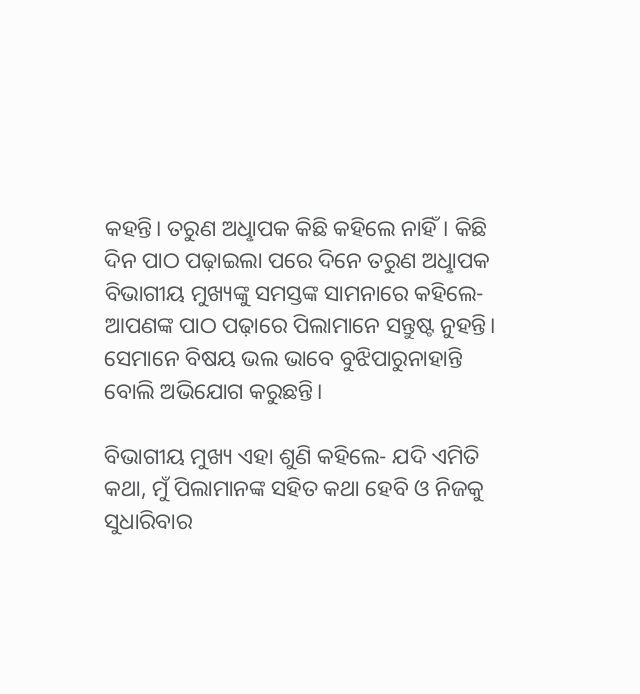କହନ୍ତି। ତରୁଣ ଅଧୢାପକ କିଛି କହିଲେ ନାହିଁ। କିଛି ଦିନ ପାଠ ପଢ଼ାଇଲା ପରେ ଦିନେ ତରୁଣ ଅଧୢାପକ ବିଭାଗୀୟ ମୁଖ୍ୟଙ୍କୁ ସମସ୍ତଙ୍କ ସାମନାରେ କହିଲେ- ଆପଣଙ୍କ ପାଠ ପଢ଼ାରେ ପିଲାମାନେ ସନ୍ତୁଷ୍ଟ ନୁହନ୍ତି। ସେମାନେ ବିଷୟ ଭଲ ଭାବେ ବୁଝିପାରୁନାହାନ୍ତି ବୋଲି ଅଭିଯୋଗ କରୁଛନ୍ତି।

ବିଭାଗୀୟ ମୁଖ୍ୟ ଏହା ଶୁଣି କହିଲେ- ଯଦି ଏମିତି କଥା, ମୁଁ ପିଲାମାନଙ୍କ ସହିତ କଥା ହେବି ଓ ନିଜକୁ ସୁଧାରିବାର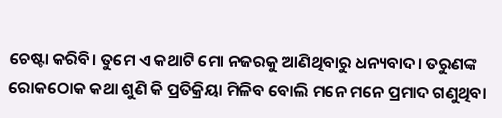ଚେଷ୍ଟା କରିବି। ତୁମେ ଏ କଥାଟି ମୋ ନଜରକୁ ଆଣିଥିବାରୁ ଧନ୍ୟବାଦ। ତରୁଣଙ୍କ ରୋକଠୋକ କଥା ଶୁଣି କି ପ୍ରତିକ୍ରିୟା ମିଳିବ ବୋଲି ମନେ ମନେ ପ୍ରମାଦ ଗଣୁଥିବା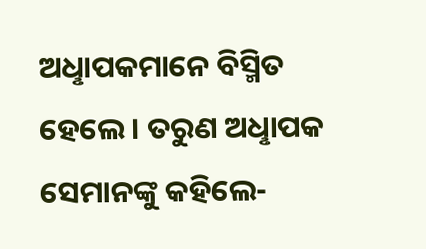ଅଧୢାପକମାନେ ବିସ୍ମିତ ହେଲେ। ତରୁଣ ଅଧୢାପକ ସେମାନଙ୍କୁ କହିଲେ-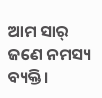ଆମ ସାର‌୍‌ ଜଣେ ନମସ୍ୟ ବ୍ୟକ୍ତି।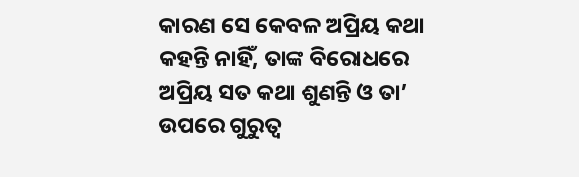କାରଣ ସେ କେବଳ ଅପ୍ରିୟ କଥା କହନ୍ତି ନାହିଁ, ତାଙ୍କ ବିରୋଧରେ ଅପ୍ରିୟ ସତ କଥା ଶୁଣନ୍ତି ଓ ତା’ ଉପରେ ଗୁରୁତ୍ବ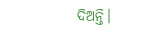ଦିଅନ୍ତି।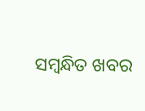ସମ୍ବନ୍ଧିତ ଖବର